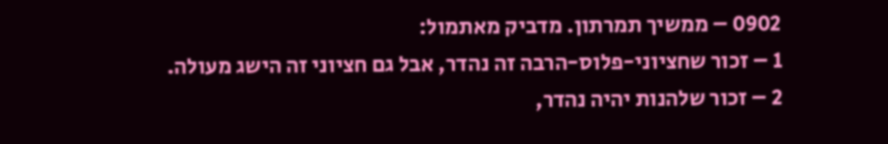0902 – ממשיך תמרתון. מדביק מאתמול:
1 – זכור שחציוני-פלוס-הרבה זה נהדר, אבל גם חציוני זה הישג מעולה.
2 – זכור שלהנות יהיה נהדר,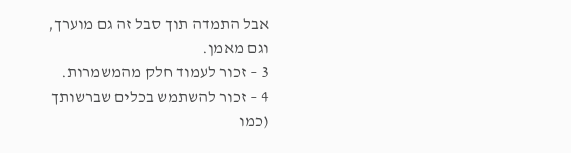אבל התמדה תוך סבל זה גם מוערך, וגם מאמן.
3 – זכור לעמוד חלק מהמשמרות.
4 – זכור להשתמש בכלים שברשותך (כמו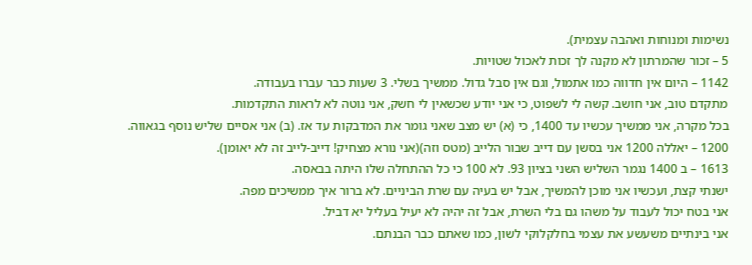נשימות ומנוחות ואהבה עצמית).
5 – זכור שהמרתון לא מקנה לך זכות לאכול שטויות.
1142 – היום אין חדווה כמו אתמול, וגם אין סבל גדול. ממשיך בשלי. 3 שעות כבר עברו בעבודה.
מתקדם טוב, אני חושב. קשה לי לשפוט, כי אני יודע שכשאין לי חשק, אני נוטה לא לראות התקדמות.
בכל מקרה, אני ממשיך עכשיו עד 1400, כי (א) יש מצב שאני גומר את המדבקות עד אז. (ב) אני אסיים שליש נוסף בגאווה.
1200 – יאללה 1200 אני בסשן עם דייב שבור הלייב (מטס וזה)(אני נורא מצחיק! דייב-לייב זה לא יאומן).
1613 – ב 1400 נגמר השליש השני בציון 93. לא 100 כי כל ההתחלה שלו היתה בבאסה.
ישנתי קצת, ועכשיו אני מוכן להמשיך, אבל יש בעיה עם שרת הביניים. לא ברור איך ממשיכים מפה.
אני בטח יכול לעבוד על משהו גם בלי השרת, אבל זה יהיה לא יעיל בעליל יא דביל.
אני בינתיים משעשע את עצמי בחלקלוקי לשון, כמו שאתם כבר הבנתם.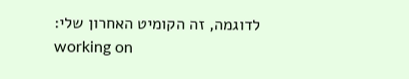לדוגמה, זה הקומיט האחרון שלי:
working on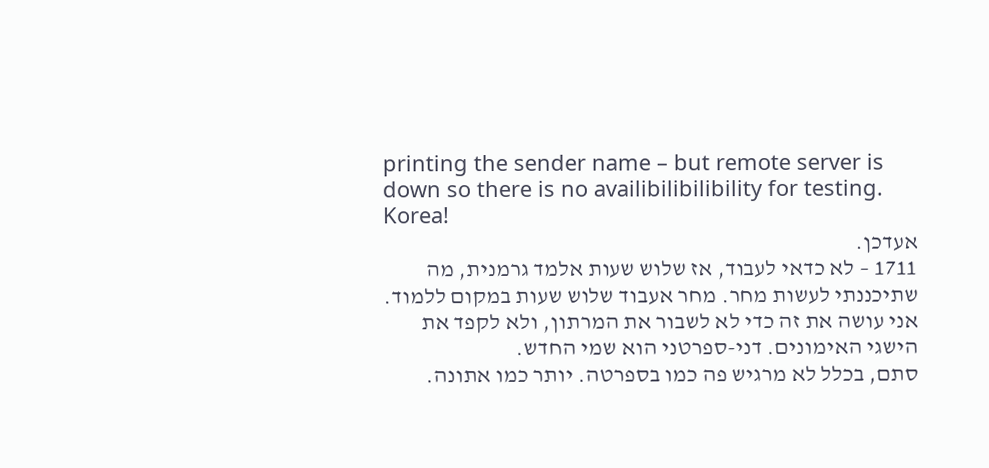printing the sender name – but remote server is down so there is no availibilibilibility for testing. Korea!
אעדכן.
1711 – לא כדאי לעבוד, אז שלוש שעות אלמד גרמנית, מה שתיכננתי לעשות מחר. מחר אעבוד שלוש שעות במקום ללמוד.
אני עושה את זה כדי לא לשבור את המרתון, ולא לקפד את הישגי האימונים. דני-ספרטני הוא שמי החדש.
סתם, בכלל לא מרגיש פה כמו בספרטה. יותר כמו אתונה.